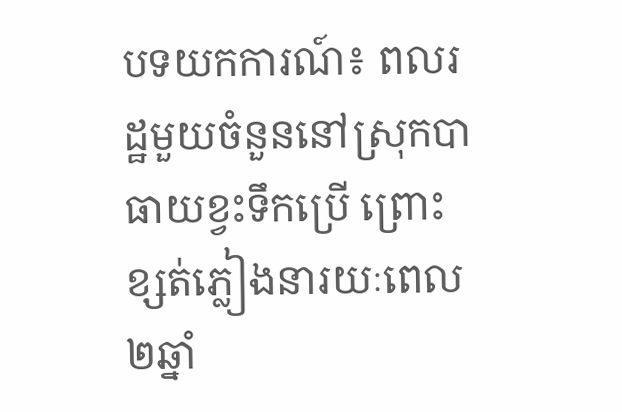បទយកការណ៍៖ ពលរដ្ឋមួយចំនួននៅស្រុកបាធាយខ្វះទឹកប្រើ ព្រោះខ្សត់ភ្លៀងនារយៈពេល២ឆ្នាំ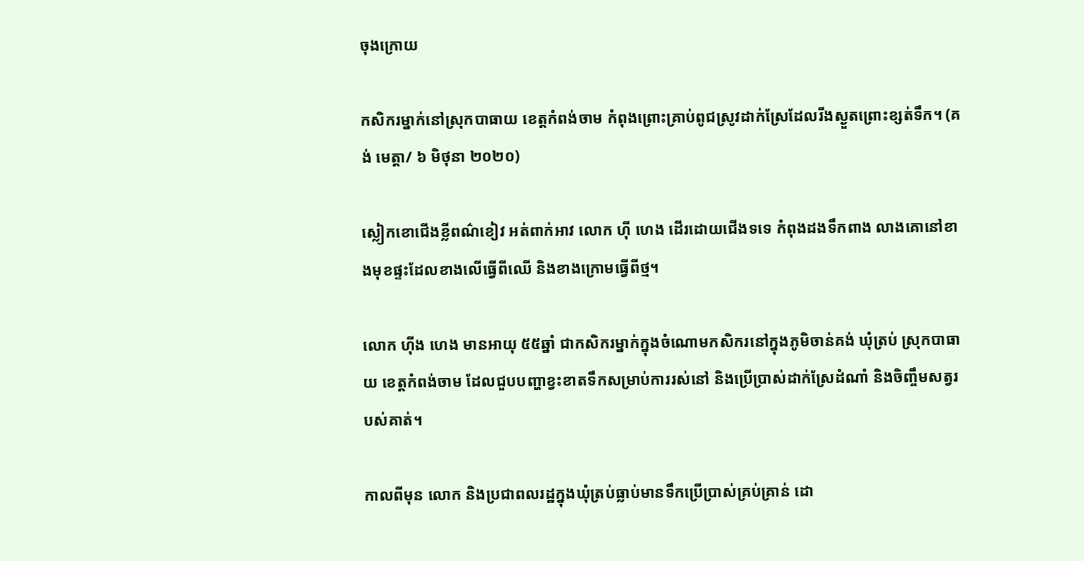ចុងក្រោយ

កសិករម្នាក់នៅស្រុកបាធាយ ខេត្តកំពង់ចាម កំពុងព្រោះគ្រាប់ពូជស្រូវដាក់ស្រែដែលរីងស្ងួតព្រោះខ្សត់ទឹក។ (គង់ មេត្តា/ ៦ មិថុនា ២០២០)

ស្លៀកខោជើងខ្លីពណ៌ខៀវ អត់ពាក់អាវ លោក ហ៊ី ហេង ដើរដោយជើងទទេ កំពុងដងទឹកពាង លាងគោនៅខាងមុខផ្ទះដែលខាងលើធ្វើពីឈើ និងខាងក្រោមធ្វើពីថ្ម។

លោក ហ៊ីង ហេង មានអាយុ ៥៥ឆ្នាំ ជាកសិករម្នាក់ក្នុងចំណោមកសិករនៅក្នុងភូមិចាន់គង់ ឃុំត្រប់ ស្រុកបាធាយ ខេត្តកំពង់ចាម ដែលជួបបញ្ហាខ្វះខាតទឹកសម្រាប់ការរស់នៅ និងប្រើប្រាស់ដាក់ស្រែដំណាំ និងចិញ្ចឹមសត្វរបស់គាត់។

កាលពីមុន លោក និងប្រជាពលរដ្ឋក្នុងឃុំត្រប់ធ្លាប់មានទឹកប្រើប្រាស់គ្រប់គ្រាន់ ដោ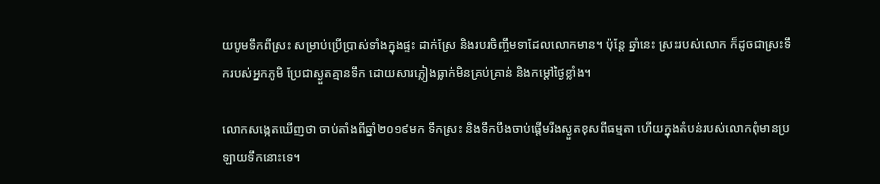យបូមទឹកពីស្រះ សម្រាប់ប្រើប្រាស់ទាំងក្នុងផ្ទះ ដាក់ស្រែ និងរបរចិញ្ចឹមទាដែលលោកមាន។ ប៉ុន្តែ ឆ្នាំនេះ ស្រះរបស់លោក ក៏ដូចជាស្រះទឹករបស់អ្នកភូមិ ប្រែជាស្ងួតគ្មានទឹក ដោយសារភ្លៀងធ្លាក់មិនគ្រប់គ្រាន់ និងកម្តៅថ្ងៃខ្លាំង។

លោកសង្កេតឃើញថា ចាប់តាំងពីឆ្នាំ២០១៩មក ទឹកស្រះ និងទឹកបឹងចាប់ផ្តើមរីងស្ងួតខុសពីធម្មតា ហើយក្នុងតំបន់របស់លោកពុំមានប្រឡាយទឹកនោះទេ។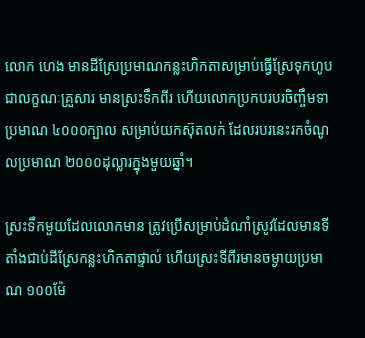លោក ហេង មានដីស្រែប្រមាណកន្លះហិកតាសម្រាប់ធ្វើស្រែទុកហូបជាលក្ខណៈគ្រួសារ មានស្រះទឹកពីរ ហើយលោកប្រកបរបរចិញ្ចឹមទាប្រមាណ ៤០០០ក្បាល សម្រាប់យកស៊ុតលក់ ដែលរបរនេះរកចំណូលប្រមាណ ២០០០ដុល្លារក្នុងមួយឆ្នាំ។

ស្រះទឹកមួយដែលលោកមាន ត្រូវប្រើសម្រាប់ដំណាំស្រូវដែលមានទីតាំងជាប់ដីស្រែកន្លះហិកតាផ្ទាល់ ហើយស្រះទីពីរមានចម្ងាយប្រមាណ ១០០ម៉ែ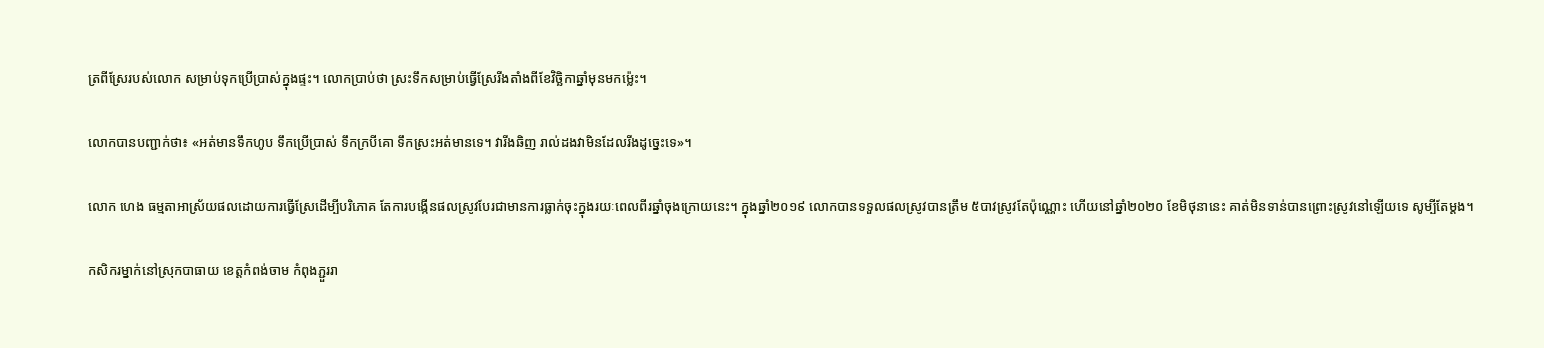ត្រពីស្រែរបស់លោក សម្រាប់ទុកប្រើប្រាស់ក្នុងផ្ទះ។ លោកប្រាប់ថា ស្រះទឹកសម្រាប់ធ្វើស្រែរីងតាំងពីខែវិច្ឆិកាឆ្នាំមុនមកម្ល៉េះ។

លោកបានបញ្ជាក់ថា៖ «អត់មានទឹកហូប ទឹកប្រើប្រាស់ ទឹកក្របីគោ ទឹកស្រះអត់មានទេ។ វារីងឆិញ រាល់ដងវាមិនដែលរីងដូច្នេះទេ»។

លោក ហេង ធម្មតាអាស្រ័យផលដោយការធ្វើស្រែដើម្បីបរិភោគ តែការបង្កើនផលស្រូវបែរជាមានការធ្លាក់ចុះក្នុងរយៈពេលពីរឆ្នាំចុងក្រោយនេះ។ ក្នុងឆ្នាំ២០១៩ លោកបានទទួលផលស្រូវបានត្រឹម ៥បាវស្រូវតែប៉ុណ្ណោះ ហើយនៅឆ្នាំ២០២០ ខែមិថុនានេះ គាត់មិនទាន់បានព្រោះស្រូវនៅឡើយទេ សូម្បីតែម្តង។

កសិករម្នាក់នៅស្រុកបាធាយ ខេត្តកំពង់ចាម កំពុងភ្ជួររា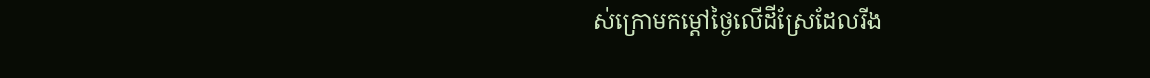ស់ក្រោមកម្ដៅថ្ងៃលើដីស្រែដែលរីង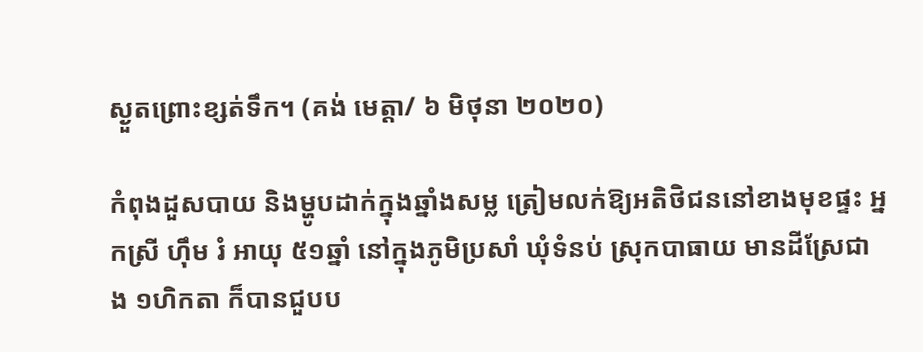ស្ងួតព្រោះខ្សត់ទឹក។ (គង់ មេត្តា/ ៦ មិថុនា ២០២០)

កំពុងដួសបាយ និងម្ហូបដាក់ក្នុងឆ្នាំងសម្ល ត្រៀមលក់ឱ្យអតិថិជននៅខាងមុខផ្ទះ អ្នកស្រី ហ៊ឹម រំ អាយុ ៥១ឆ្នាំ នៅក្នុងភូមិប្រសាំ ឃុំទំនប់ ស្រុកបាធាយ មានដីស្រែជាង ១ហិកតា ក៏បានជួបប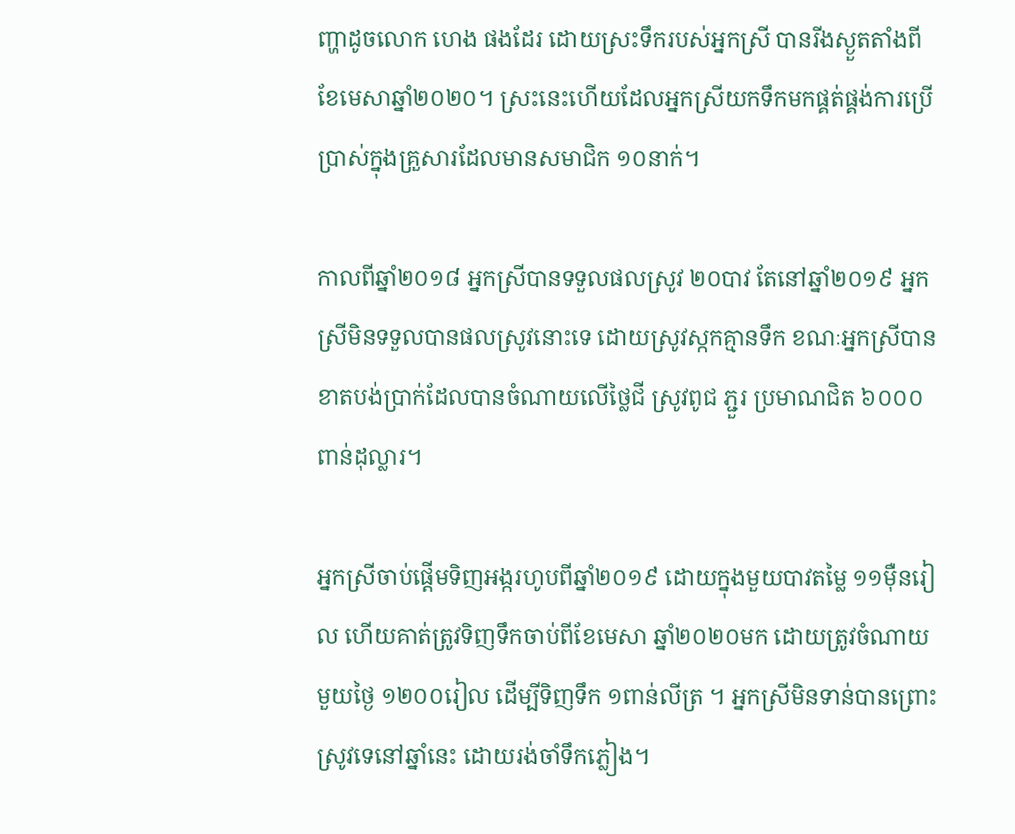ញ្ហាដូចលោក ហេង ផងដែរ ដោយស្រះទឹករបស់អ្នកស្រី បានរីងស្ងួតតាំងពីខែមេសាឆ្នាំ២០២០។ ស្រះនេះហើយដែលអ្នកស្រីយកទឹកមកផ្គត់ផ្គង់ការប្រើប្រាស់ក្នុងគ្រួសារដែលមានសមាជិក ១០នាក់។

កាលពីឆ្នាំ២០១៨ អ្នកស្រីបានទទួលផលស្រូវ ២០បាវ តែនៅឆ្នាំ២០១៩ អ្នកស្រីមិនទទួលបានផលស្រូវនោះទេ ដោយស្រូវស្កកគ្មានទឹក ខណៈអ្នកស្រីបានខាតបង់ប្រាក់ដែលបានចំណាយលើថ្លៃជី ស្រូវពូជ ភ្ជួរ ប្រមាណជិត ៦០០០ពាន់ដុល្លារ។

អ្នកស្រីចាប់ផ្តើមទិញអង្ករហូបពីឆ្នាំ២០១៩ ដោយក្នុងមួយបាវតម្លៃ ១១ម៉ឺនរៀល ហើយគាត់ត្រូវទិញទឹកចាប់ពីខែមេសា ឆ្នាំ២០២០មក ដោយត្រូវចំណាយមួយថ្ងៃ ១២០០រៀល ដើម្បីទិញទឹក ១ពាន់លីត្រ ។ អ្នកស្រីមិនទាន់បានព្រោះស្រូវទេនៅឆ្នាំនេះ ដោយរង់ចាំទឹកភ្លៀង។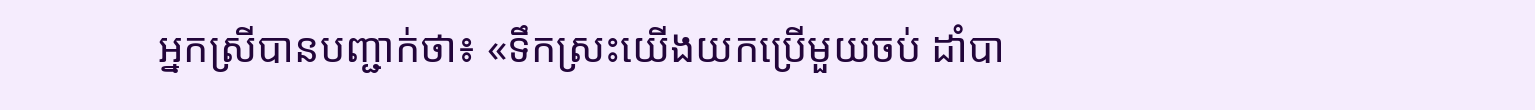អ្នកស្រីបានបញ្ជាក់ថា៖ «ទឹកស្រះយើងយកប្រើមួយចប់ ដាំបា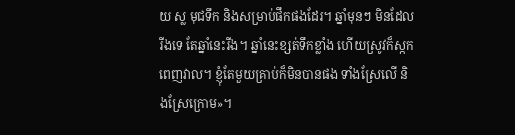យ ស្ល មុជទឹក និងសម្រាប់ផឹកផងដែរ។ ឆ្នាំមុនៗ មិនដែលរីងទេ តែឆ្នាំនេះរីង។ ឆ្នាំនេះខ្សត់ទឹកខ្លាំង ហើយស្រូវក៏ស្កកពេញវាល។ ខ្ញុំតែមួយគ្រាប់ក៏មិនបានផង ទាំងស្រែលើ និងស្រែក្រោម»។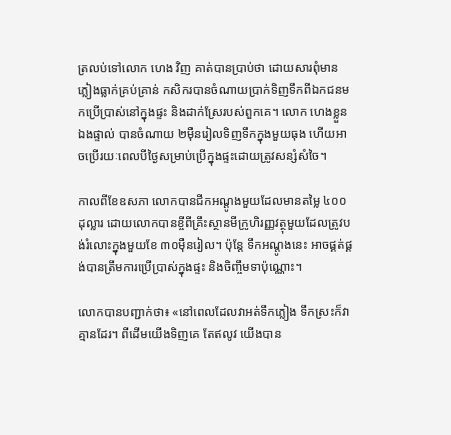ត្រលប់ទៅលោក ហេង វិញ គាត់បានប្រាប់ថា ដោយសារពុំមានភ្លៀងធ្លាក់គ្រប់គ្រាន់ កសិករបានចំណាយប្រាក់ទិញទឹកពីឯកជនមកប្រើប្រាស់នៅក្នុងផ្ទះ និងដាក់ស្រែរបស់ពួកគេ។ លោក ហេងខ្លួនឯងផ្ទាល់ បានចំណាយ ២ម៉ឺនរៀលទិញទឹកក្នុងមួយធុង ហើយអាចប្រើរយៈពេលបីថៃ្ងសម្រាប់ប្រើក្នុងផ្ទះដោយត្រូវសន្សំសំចៃ។

កាលពីខែឧសភា លោកបានជីកអណ្ដូងមួយដែលមានតម្លៃ ៤០០ដុល្លារ ដោយលោកបានខ្ចីពីគ្រឹះស្ថានមីក្រូហិរញ្ញវត្ថុមួយដែលត្រូវបង់រំលោះក្នុងមួយខែ ៣០ម៉ឺនរៀល។ ប៉ុន្តែ ទឹកអណ្តូងនេះ អាចផ្គត់ផ្គង់បានត្រឹមការប្រើប្រាស់ក្នុងផ្ទះ និងចិញ្ចឹមទាប៉ុណ្ណោះ។

លោកបានបញ្ជាក់ថា៖ «នៅពេលដែលវាអត់ទឹកភ្លៀង ទឹកស្រះក៏វាគ្មានដែរ។ ពីដើមយើងទិញគេ តែឥលូវ យើងបាន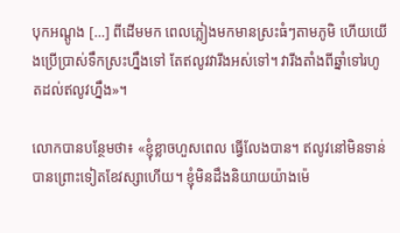បុកអណ្តូង […] ពីដើមមក ពេលភ្លៀងមកមានស្រះធំៗតាមភូមិ ហើយយើងប្រើប្រាស់ទឹកស្រះហ្នឹងទៅ តែឥលូវវារីងអស់ទៅ។ វារីងតាំងពីឆ្នាំទៅរហូតដល់ឥលូវហ្នឹង»។

លោកបានបន្ថែមថា៖ «ខ្ញុំខ្លាចហួសពេល ធ្វើលែងបាន។ ឥលូវនៅមិនទាន់បានព្រោះទៀតខែវស្សាហើយ។ ខ្ញុំមិនដឹងនិយាយយ៉ាងម៉េ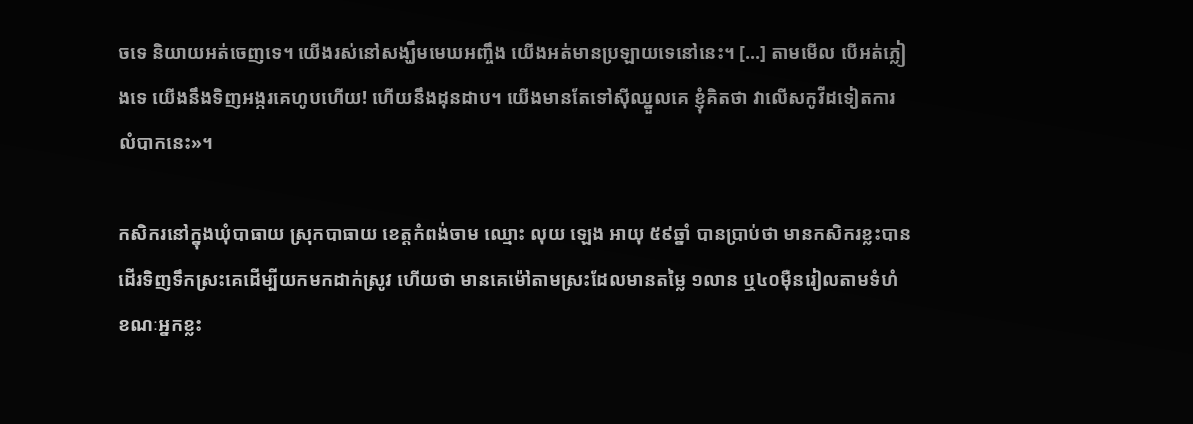ចទេ និយាយអត់ចេញទេ។ យើងរស់នៅសង្ឃឹមមេឃអញ្ចឹង យើងអត់មានប្រឡាយទេនៅនេះ។ […] តាមមើល បើអត់ភ្លៀងទេ យើងនឹងទិញអង្ករគេហូបហើយ! ហើយនឹងដុនដាប។ យើងមានតែទៅស៊ីឈ្នួលគេ ខ្ញុំគិតថា វាលើសកូវីដទៀតការលំបាកនេះ»។

កសិករនៅក្នុងឃុំបាធាយ ស្រុកបាធាយ ខេត្តកំពង់ចាម ឈ្មោះ លុយ ឡេង អាយុ ៥៩ឆ្នាំ បានប្រាប់ថា មានកសិករខ្លះបានដើរទិញទឹកស្រះគេដើម្បីយកមកដាក់ស្រូវ ហើយថា មានគេម៉ៅតាមស្រះដែលមានតម្លៃ ១លាន ឬ៤០ម៉ឺនរៀលតាមទំហំ ខណៈអ្នកខ្លះ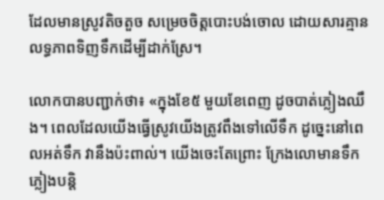ដែលមានស្រូវតិចតួច សម្រេចចិត្តបោះបង់ចោល ដោយសារគ្មានលទ្ធភាពទិញទឹកដើម្បីដាក់ស្រែ។

លោកបានបញ្ជាក់ថា៖ «ក្នុងខែ៥ មួយខែពេញ ដូចបាត់ភ្លៀងឈឹង។ ពេលដែលយើងធ្វើស្រូវយើងត្រូវពឹងទៅលើទឹក ដូច្នេះនៅពេលអត់ទឹក វានឹងប៉ះពាល់។ យើងចេះតែព្រោះ ក្រែងលោមានទឹកភ្លៀងបន្តិ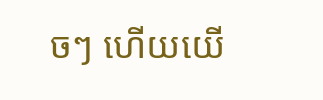ចៗ ហើយយើ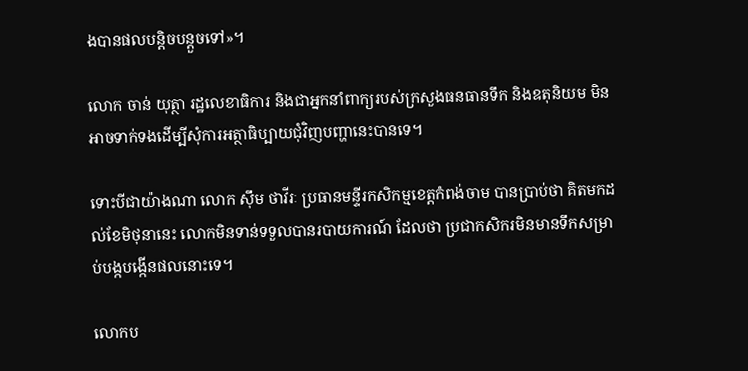ងបានផលបន្តិចបន្តួចទៅ»។

លោក ចាន់ យុត្ថា រដ្ឋលេខាធិការ និងជាអ្នកនាំពាក្យរបស់ក្រសួងធនធានទឹក និងឧតុនិយម មិនអាចទាក់ទងដើម្បីសុំការអត្ថាធិប្បាយជុំវិញបញ្ហានេះបានទេ។

ទោះបីជាយ៉ាងណា លោក ស៊ឹម ថាវីរៈ ប្រធានមន្ទីរកសិកម្មខេត្តកំពង់ចាម បានប្រាប់ថា គិតមកដល់ខែមិថុនានេះ លោកមិនទាន់ទទួលបានរបាយការណ៍ ដែលថា ប្រជាកសិករមិនមានទឹកសម្រាប់បង្កបង្កើនផលនោះទេ។

លោកប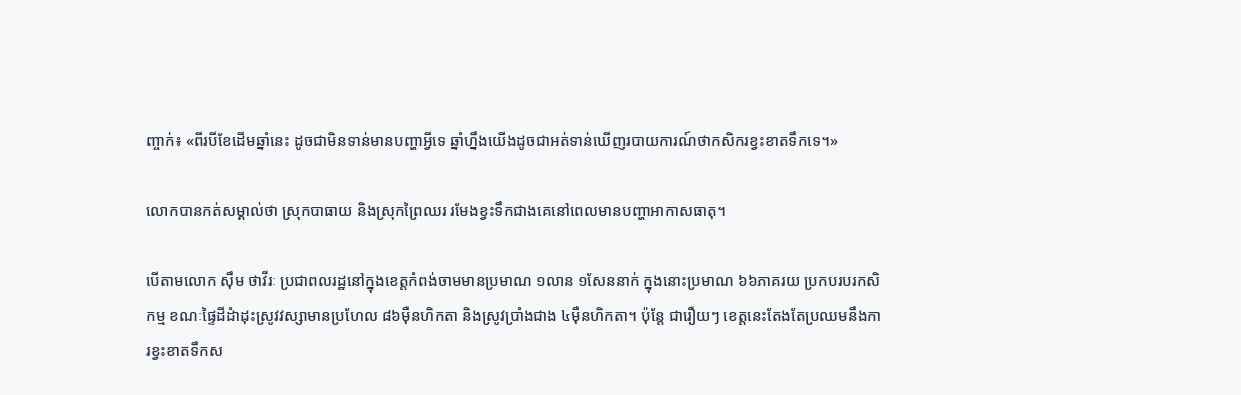ញ្ចាក់៖ «ពីរបីខែដើមឆ្នាំនេះ ដូចជាមិនទាន់មានបញ្ហាអ្វីទេ ឆ្នាំហ្នឹងយើងដូចជាអត់ទាន់ឃើញរបាយការណ៍ថាកសិករខ្វះខាតទឹកទេ។»

លោកបានកត់សម្គាល់ថា ស្រុកបាធាយ និងស្រុកព្រៃឈរ រមែងខ្វះទឹកជាងគេនៅពេលមានបញ្ហាអាកាសធាតុ។

បើតាមលោក ស៊ឹម ថាវីរៈ ប្រជាពលរដ្ឋនៅក្នុងខេត្តកំពង់ចាមមានប្រមាណ ១លាន ១សែននាក់ ក្នុងនោះប្រមាណ ៦៦ភាគរយ ប្រកបរបរកសិកម្ម ខណៈផ្ទៃដីដំាដុះស្រូវវស្សាមានប្រហែល ៨៦ម៉ឺនហិកតា និងស្រូវប្រាំងជាង ៤ម៉ឺនហិកតា។ ប៉ុន្តែ ជារឿយៗ ខេត្តនេះតែងតែប្រឈមនឹងការខ្វះខាតទឹកស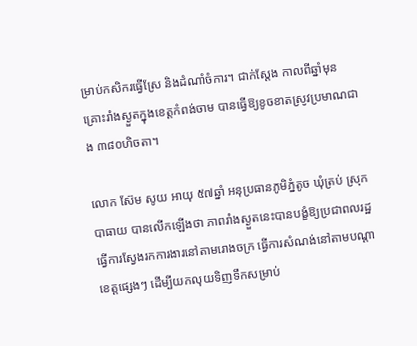ម្រាប់កសិករធ្វើស្រែ និងដំណាំចំការ។ ជាក់ស្តែង កាលពីឆ្នាំមុន គ្រោះរាំងស្ងួតក្នុងខេត្តកំពង់ចាម បានធ្វើឱ្យខូចខាតស្រូវប្រមាណជាង ៣៨០ហិចតា។

លោក ស៊ែម សូយ អាយុ ៥៧ឆ្នាំ អនុប្រធានភូមិភ្នំតូច ឃុំត្រប់ ស្រុកបាធាយ បានលើកឡើងថា ភាពរាំងស្ងួតនេះបានបង្ខំឱ្យប្រជាពលរដ្ឋធ្វើការស្វែងរកការងារនៅតាមរោងចក្រ ធ្វើការសំណង់នៅតាមបណ្តាខេត្តផ្សេងៗ ដើម្បីយកលុយទិញទឹកសម្រាប់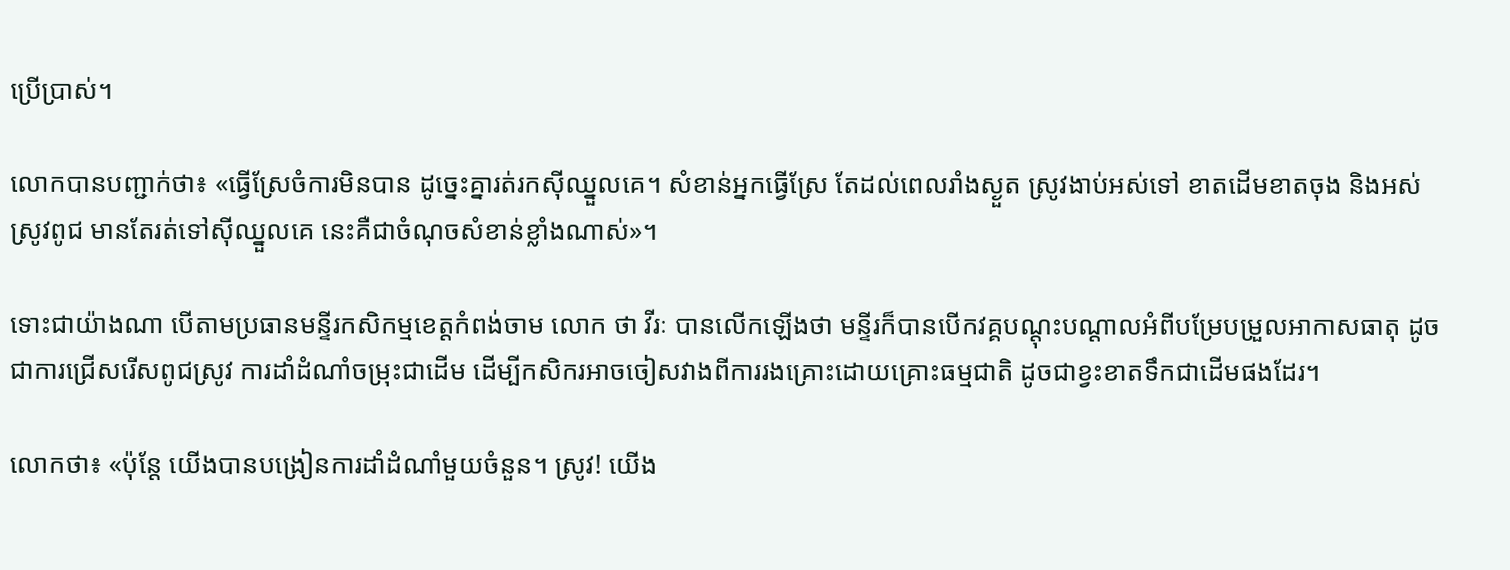ប្រើប្រាស់។

លោកបានបញ្ជាក់ថា៖ «ធ្វើស្រែចំការមិនបាន ដូច្នេះគ្នារត់រកស៊ីឈ្នួលគេ។ សំខាន់អ្នកធ្វើស្រែ តែដល់ពេលរាំងស្ងួត ស្រូវងាប់អស់ទៅ ខាតដើមខាតចុង និងអស់ស្រូវពូជ មានតែរត់ទៅស៊ីឈ្នួលគេ នេះគឺជាចំណុចសំខាន់ខ្លាំងណាស់»។

ទោះជាយ៉ាងណា បើតាមប្រធានមន្ទីរកសិកម្មខេត្តកំពង់ចាម លោក ថា វីរៈ បានលើកឡើងថា មន្ទីរក៏បានបើកវគ្គបណ្ដុះបណ្ដាលអំពីបម្រែបម្រួលអាកាសធាតុ ដូចជាការជ្រើសរើសពូជស្រូវ ការដាំដំណាំចម្រុះជាដើម ដើម្បីកសិករអាចចៀសវាងពីការរងគ្រោះដោយគ្រោះធម្មជាតិ ដូចជាខ្វះខាតទឹកជាដើមផងដែរ។

លោកថា៖ «ប៉ុន្តែ យើងបានបង្រៀនការដាំដំណាំមួយចំនួន។ ស្រូវ! យើង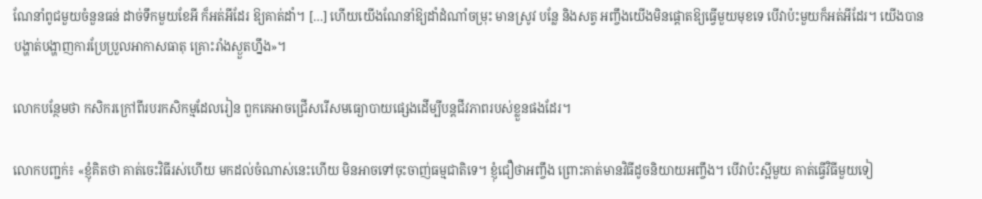ណែនាំពូជមួយចំនួនធន់ ដាច់ទឹកមួយខែអី ក៏អត់អីដែរ ឱ្យគាត់ដាំ។ […] ហើយយើងណែនាំឱ្យដាំដំណាំចម្រុះ មានស្រូវ បន្លែ និងសត្វ អញ្ចឹងយើងមិនផ្តោតឱ្យធ្វើមួយមុខទេ បើវាប៉ះមួយក៏អត់អីដែរ។ យើងបានបង្ហាត់បង្ហាញការប្រែប្រួលអាកាសធាតុ គ្រោះរាំងស្ងួតហ្នឹង»។

លោកបន្ថែមថា កសិករក្រៅពីរបរកសិកម្មដែលរៀន ពួកគេអាចជ្រើសរើសមធ្យោបាយផ្សេងដើម្បីបន្តជីវភាពរបស់ខ្លួនផងដែរ។

លោកបញ្ជក់៖ «ខ្ញុំគិតថា គាត់ចេះវិធីរស់ហើយ មកដល់ចំណាស់នេះហើយ មិនអាចទៅចុះចាញ់ធម្មជាតិទេ។ ខ្ញុំជឿថាអញ្ចឹង ព្រោះគាត់មានវិធីដូចនិយាយអញ្ចឹង។ បើវាប៉ះស្អីមួយ គាត់ធ្វើវិធីមួយទៀ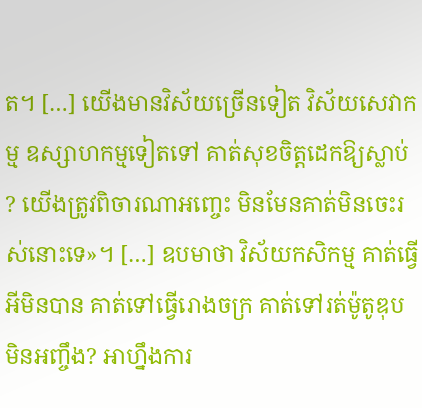ត។ […] យើងមានវិស័យច្រើនទៀត វិស័យសេវាកម្ម ឧស្សាហកម្មទៀតទៅ គាត់សុខចិត្តដេកឱ្យស្លាប់? យើងត្រូវពិចារណាអញ្ចេះ មិនមែនគាត់មិនចេះរស់នោះទេ»។ […] ឧបមាថា វិស័យកសិកម្ម គាត់ធ្វើអីមិនបាន គាត់ទៅធ្វើរោងចក្រ គាត់ទៅរត់ម៉ូតូឌុប មិនអញ្ចឹង? អាហ្នឹងការ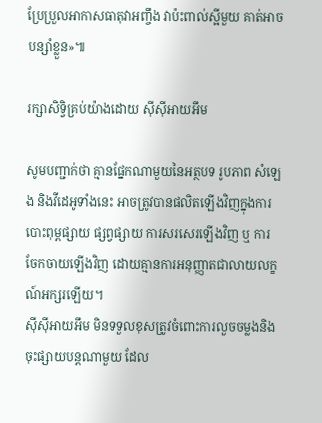ប្រែប្រួលអាកាសធាតុវាអញ្ចឹង វាប៉ះពាល់ស្អីមួយ គាត់អាចបន្សាំខ្លួន»៕

រក្សាសិទ្វិគ្រប់យ៉ាងដោយ ស៊ីស៊ីអាយអឹម

សូមបញ្ជាក់ថា គ្មានផ្នែកណាមួយនៃអត្ថបទ រូបភាព សំឡេង និងវីដេអូទាំងនេះ អាចត្រូវបានផលិតឡើងវិញក្នុងការបោះពុម្ពផ្សាយ ផ្សព្វផ្សាយ ការសរសេរឡើងវិញ ឬ ការចែកចាយឡើងវិញ ដោយគ្មានការអនុញ្ញាតជាលាយលក្ខណ៍អក្សរឡើយ។
ស៊ីស៊ីអាយអឹម មិនទទួលខុសត្រូវចំពោះការលួចចម្លងនិងចុះផ្សាយបន្តណាមួយ ដែល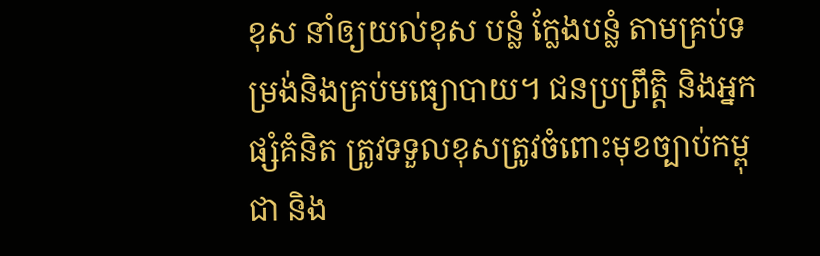ខុស នាំឲ្យយល់ខុស បន្លំ ក្លែងបន្លំ តាមគ្រប់ទម្រង់និងគ្រប់មធ្យោបាយ។ ជនប្រព្រឹត្តិ និងអ្នកផ្សំគំនិត ត្រូវទទួលខុសត្រូវចំពោះមុខច្បាប់កម្ពុជា និង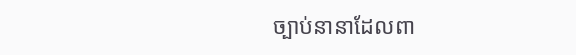ច្បាប់នានាដែលពា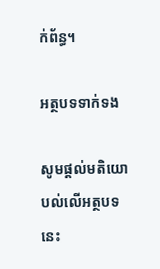ក់ព័ន្ធ។

អត្ថបទទាក់ទង

សូមផ្ដល់មតិយោបល់លើអត្ថបទនេះ